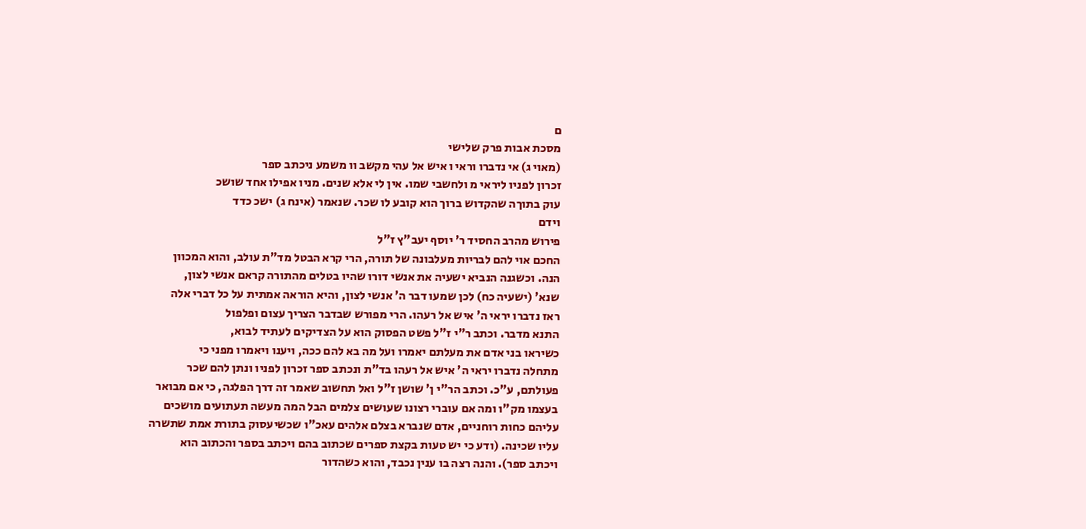ם
מסכת אבות פרק שלישי
(מאוי ג) אי נדברו וראי ו איש אל עהי מקשב וו משמע ניכתב ספר
זכרון לפניו ליראי מ ולחשבי שמו. אין לי אלא שנים. מניו אפילו אחד שושכ
עוק בתוךה שהקדוש ברוך הוא קובע לו שכר. שנאמר (אינח ג) ישכ כדד
וידם
פירוש מהרב החסיד ר' יוסף יעב"ץ ז"ל
החכם אוי להם לבריות מעלבונה של תורה, הרי קרא הבטל מד"ת עולב, והוא המכוון
הנה. וכשגנה הנביא ישעיה את אנשי דורו שהיו בטלים מהתורה קראם אנשי לצון,
שנא' (ישעיה כח) לכן שמעו דבר ה' אנשי לצון, והיא הוראה אמתית על כל דברי אלה
ראז נדברו יראי ה' איש אל רעהו. הרי מפורש שבדבר הצריך עצום ופלפול
התנא מדבר. וכתב ר"י ז"ל פשט הפסוק הוא על הצדיקים לעתיד לבוא,
כשיראו בני אדם את מעלתם יאמרו ועל מה בא להם ככה, ויענו ויאמרו מפני כי
מתחלה נדברו יראי ה' איש אל רעהו בד"ת ונכתב ספר זכרון לפניו ונתן להם שכר
פעולתם, ע"כ. וכתב הר"י ן' שושן ז"ל ואל תחשוב שאמר זה דרך הפלגה, כי אם מבואר
בעצמו מק"ו ומה אם עוברי רצונו שעושים צלמים הבל המה מעשה תעתועים מושכים
עליהם כחות רוחניים, אדם שנברא בצלם אלהים עאכ"ו שכשיעסוק בתורת אמת שתשרה
עליו שכינה. (ודע כי יש טעות בקצת ספרים שכתוב בהם ויכתב בספר והכתוב הוא
ויכתב ספר). והנה רצה בו ענין נכבד, והוא כשהדור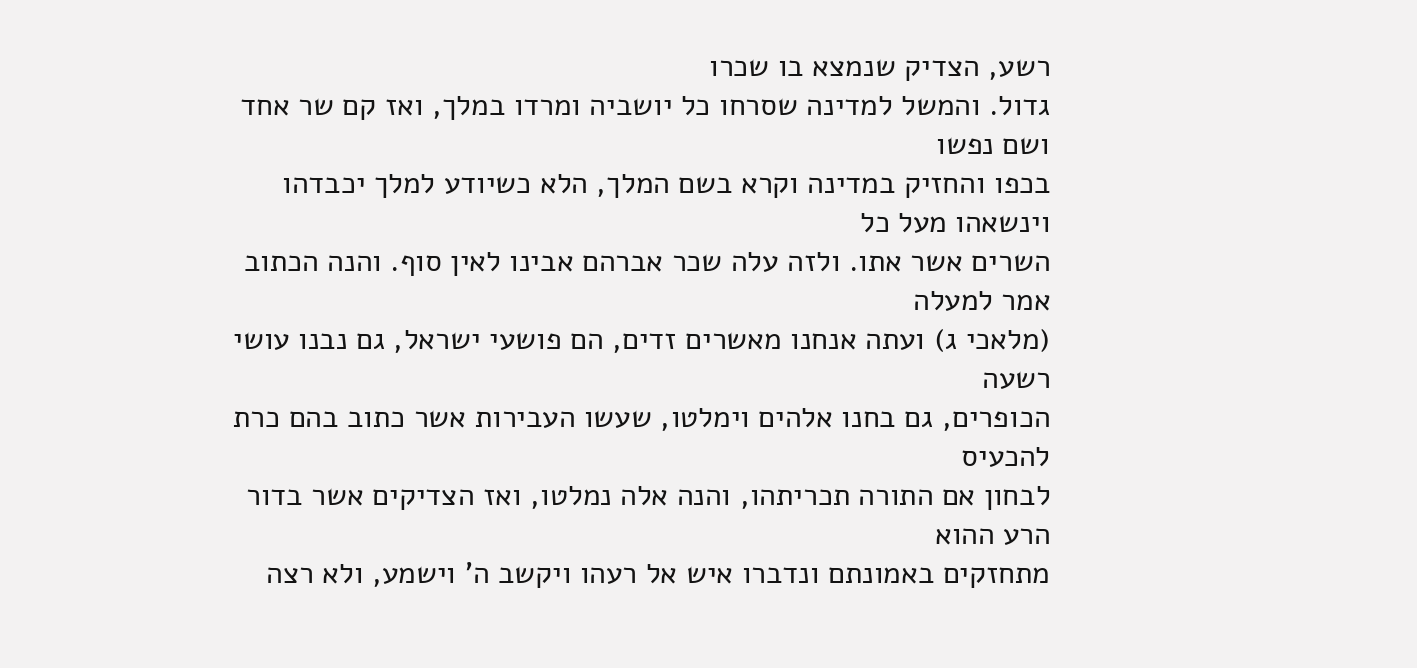רשע, הצדיק שנמצא בו שכרו
גדול. והמשל למדינה שסרחו כל יושביה ומרדו במלך, ואז קם שר אחד ושם נפשו
בכפו והחזיק במדינה וקרא בשם המלך, הלא כשיודע למלך יכבדהו וינשאהו מעל כל
השרים אשר אתו. ולזה עלה שכר אברהם אבינו לאין סוף. והנה הכתוב אמר למעלה
(מלאכי ג) ועתה אנחנו מאשרים זדים, הם פושעי ישראל, גם נבנו עושי רשעה
הכופרים, גם בחנו אלהים וימלטו, שעשו העבירות אשר כתוב בהם כרת להכעיס
לבחון אם התורה תכריתהו, והנה אלה נמלטו, ואז הצדיקים אשר בדור הרע ההוא
מתחזקים באמונתם ונדברו איש אל רעהו ויקשב ה' וישמע, ולא רצה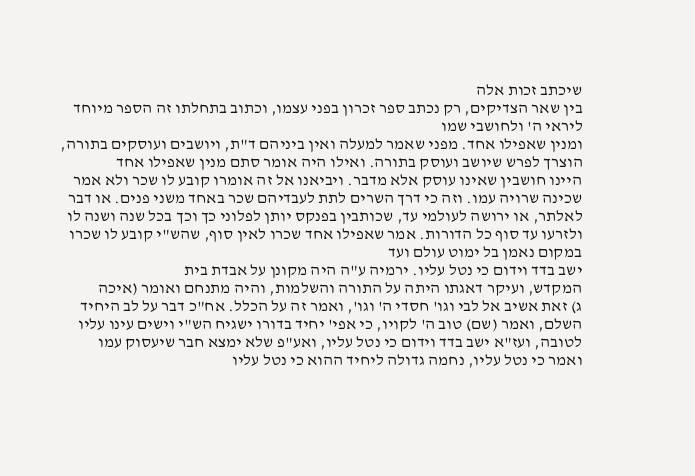שיכתב זכות אלה
בין שאר הצדיקים, רק נכתב ספר זכרון בפני עצמו, וכתוב בתחלתו זה הספר מיוחד
ליראי ה' ולחושבי שמו
ומנין שאפילו אחד. מפני שאמר למעלה ואין ביניהם ד"ת, ויושבים ועוסקים בתורה,
הוצרך לפרש שיושב ועוסק בתורה. ואילו היה אומר סתם מנין שאפילו אחד
היינו חושבין שאינו עוסק אלא מדבר. ויביאנו אל זה אומרו קובע לו שכר ולא אמר
שכינה שרויה עמו. וזה כי דרך השרים לתת לעבדיהם שכר באחד משני פנים. או דבר
לאלתר, או ירושה לעולמי עד, שכותבין בפנקס יותן לפלוני כך וכך בכל שנה ושנה לו
ולזרעו עד סוף כל הדורות. אמר שאפילו אחד שכרו לאין סוף, שהש"י קובע לו שכרו
במקום נאמן בל ימוט עולם ועד
ישב בדד וידום כי נטל עליו. ירמיה ע"ה היה מקונן על אבדת בית
המקדש, ועיקר דאגתו היתה על התורה והשלמות, והיה מתנחם ואומר (איכה
ג) זאת אשיב אל לבי וגו' חסדי ה' וגו', ואמר זה על הכלל. אח"כ דבר על לב היחיד
השלם, ואמר (שם) טוב ה' לקויו, כי אפי' יחיד בדורו ישגיח הש"י וישים עינו עליו
לטובה, ועז"א ישב בדד וידום כי נטל עליו, ואע"פ שלא ימצא חבר שיעסוק עמו
ואמר כי נטל עליו, נחמה גדולה ליחיד ההוא כי נטל עליו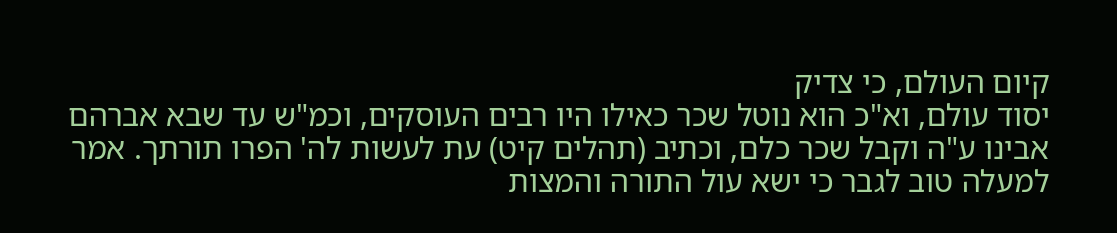קיום העולם, כי צדיק
יסוד עולם, וא"כ הוא נוטל שכר כאילו היו רבים העוסקים, וכמ"ש עד שבא אברהם
אבינו ע"ה וקבל שכר כלם, וכתיב (תהלים קיט) עת לעשות לה' הפרו תורתך. אמר
למעלה טוב לגבר כי ישא עול התורה והמצות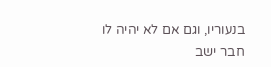בנעוריו, וגם אם לא יהיה לו חבר ישב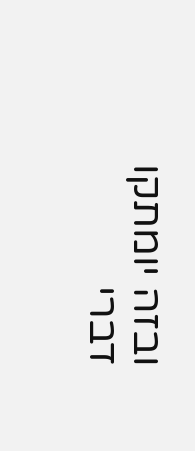ובזה יומתקו דברי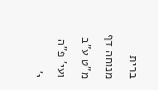ברית מנוחה דף מ"ט ע"ב ועי' פ"ה י'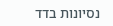נסיונות בדד